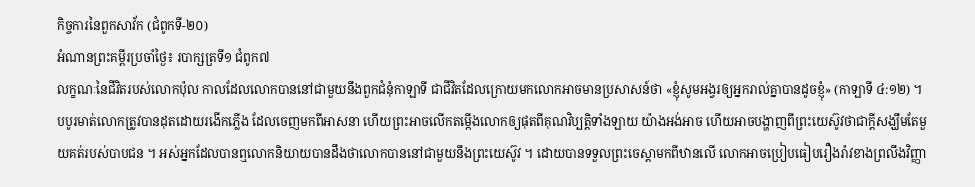កិច្ចការនៃពួកសាវ័ក (ជំពូកទី-២០)
អំណានព្រះគម្ពីរប្រចាំថ្ងៃ៖ របាក្សត្រទី១ ជំពូក៧
លក្ខណៈនៃជីវិតរបស់លោកប៉ុល កាលដែលលោកបាននៅជាមួយនឹងពួកជំនុំកាឡាទី ជាជីវិតដែលក្រោយមកលោកអាចមានប្រសាសន៍ថា «ខ្ញុំសូមអង្វរឲ្យអ្នករាល់គ្នាបានដូចខ្ញុំ» (កាឡាទី ៤:១២) ។ បបូរមាត់លោកត្រូវបានដុតដោយរងើកភ្លើង ដែលចេញមកពីអាសនា ហើយព្រះអាចលើកតម្កើងលោកឲ្យផុតពីគុណវិប្បត្តិទាំងឡាយ យ៉ាងអង់អាច ហើយអាចបង្ហាញពីព្រះយេស៊ូវថាជាក្តីសង្ឃឹមតែមួយគត់របស់បាបជន ។ អស់អ្នកដែលបានឮលោកនិយាយបានដឹងថាលោកបាននៅជាមួយនឹងព្រះយេស៊ូវ ។ ដោយបានទទួលព្រះចេស្តាមកពីឋានលើ លោកអាចប្រៀបធៀបរឿងរ៉ាវខាងព្រលឹងវិញ្ញា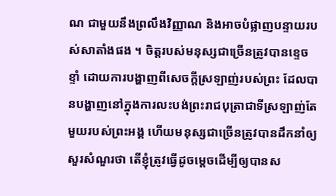ណ ជាមួយនឹងព្រលឹងវិញ្ញាណ និងអាចបំផ្លាញបន្ទាយរបស់សាតាំងផង ។ ចិត្តរបស់មនុស្សជាច្រើនត្រូវបានខ្ទេចខ្ទាំ ដោយការបង្ហាញពីសេចក្តីស្រឡាញ់របស់ព្រះ ដែលបានបង្ហាញនៅក្នុងការលះបង់ព្រះរាជបុត្រាជាទីស្រឡាញ់តែមួយរបស់ព្រះអង្គ ហើយមនុស្សជាច្រើនត្រូវបានដឹកនាំឲ្យសួរសំណួរថា តើខ្ញុំត្រូវធ្វើដូចម្តេចដើម្បីឲ្យបានស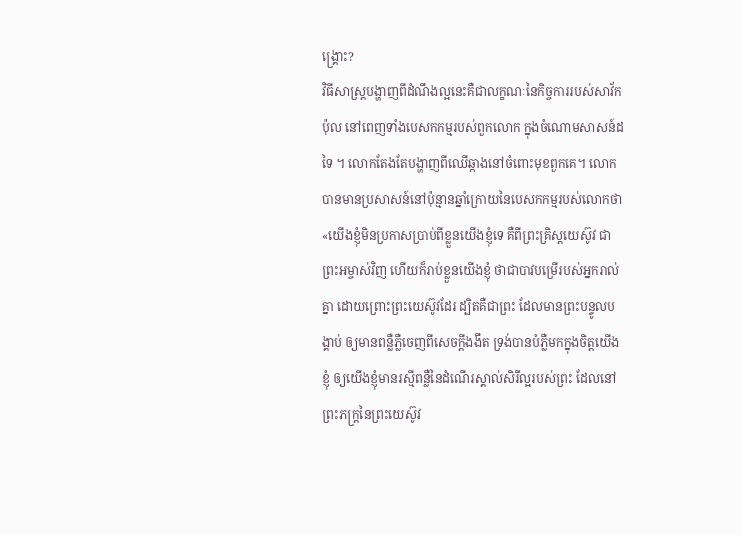ង្រ្គោះ?
វិធីសាស្រ្តបង្ហាញពីដំណឹងល្អនេះគឺជាលក្ខណៈនៃកិច្ចការរបស់សាវ័កប៉ុល នៅពេញទាំងបេសកកម្មរបស់ពួកលោក ក្នុងចំណោមសាសន៍ដទៃ ។ លោកតែងតែបង្ហាញពីឈើឆ្កាងនៅចំពោះមុខពួកគេ។ លោកបានមានប្រសាសន៍នៅប៉ុន្មានឆ្នាំក្រោយនៃបេសកកម្មរបស់លោកថា «យើងខ្ញុំមិនប្រកាសប្រាប់ពីខ្លួនយើងខ្ញុំទេ គឺពីព្រះគ្រិស្តយេស៊ូវ ជាព្រះអម្ចាស់វិញ ហើយក៏រាប់ខ្លួនយើងខ្ញុំ ថាជាបាវបម្រើរបស់អ្នករាល់គ្នា ដោយព្រោះព្រះយេស៊ូវដែរ ដ្បិតគឺជាព្រះ ដែលមានព្រះបន្ទូលបង្គាប់ ឲ្យមានពន្លឺភ្លឺចេញពីសេចក្តីងងឹត ទ្រង់បានបំភ្លឺមកក្នុងចិត្តយើងខ្ញុំ ឲ្យយើងខ្ញុំមានរស្មីពន្លឺនៃដំណើរស្គាល់សិរីល្អរបស់ព្រះ ដែលនៅព្រះភក្ត្រនៃព្រះយេស៊ូវ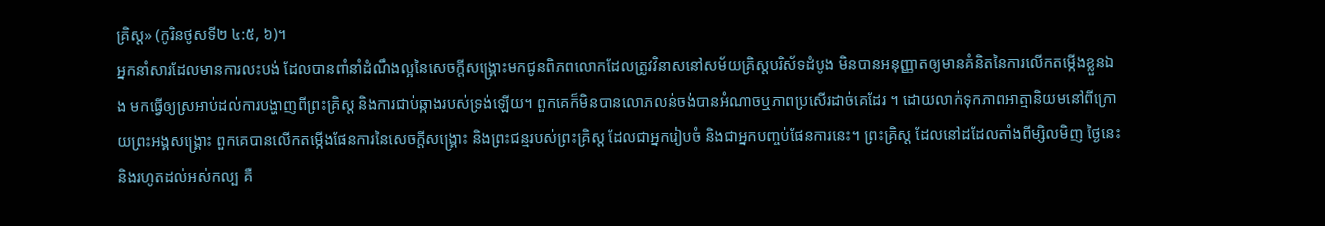គ្រិស្ត» (កូរិនថូសទី២ ៤:៥, ៦)។
អ្នកនាំសារដែលមានការលះបង់ ដែលបានពាំនាំដំណឹងល្អនៃសេចក្តីសង្រ្គោះមកជូនពិភពលោកដែលត្រូវវិនាសនៅសម័យគ្រិស្តបរិស័ទដំបូង មិនបានអនុញ្ញាតឲ្យមានគំនិតនៃការលើកតម្កើងខ្លួនឯង មកធ្វើឲ្យស្រអាប់ដល់ការបង្ហាញពីព្រះគ្រិស្ត និងការជាប់ឆ្កាងរបស់ទ្រង់ឡើយ។ ពួកគេក៏មិនបានលោភលន់ចង់បានអំណាចឬភាពប្រសើរដាច់គេដែរ ។ ដោយលាក់ទុកភាពអាត្មានិយមនៅពីក្រោយព្រះអង្គសង្រ្គោះ ពួកគេបានលើកតម្កើងផែនការនៃសេចក្តីសង្រ្គោះ និងព្រះជន្មរបស់ព្រះគ្រិស្ត ដែលជាអ្នករៀបចំ និងជាអ្នកបញ្ចប់ផែនការនេះ។ ព្រះគ្រិស្ត ដែលនៅដដែលតាំងពីម្សិលមិញ ថ្ងៃនេះ និងរហូតដល់អស់កល្ប គឺ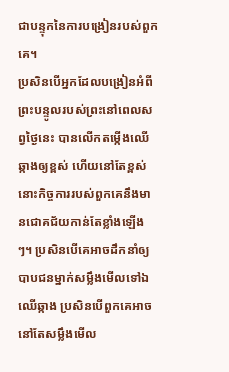ជាបន្ទុកនៃការបង្រៀនរបស់ពួកគេ។
ប្រសិនបើអ្នកដែលបង្រៀនអំពីព្រះបន្ទូលរបស់ព្រះនៅពេលសព្វថ្ងៃនេះ បានលើកតម្កើងឈើឆ្កាងឲ្យខ្ពស់ ហើយនៅតែខ្ពស់ នោះកិច្ចការរបស់ពួកគេនឹងមានជោគជ័យកាន់តែខ្លាំងឡើងៗ។ ប្រសិនបើគេអាចដឹកនាំឲ្យបាបជនម្នាក់សម្លឹងមើលទៅឯឈើឆ្កាង ប្រសិនបើពួកគេអាចនៅតែសម្លឹងមើល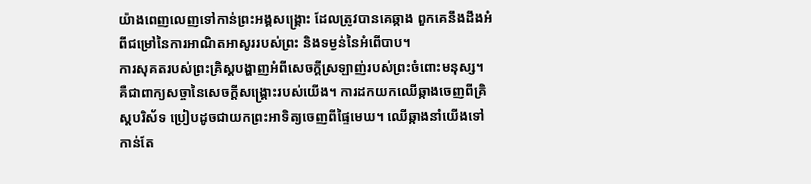យ៉ាងពេញលេញទៅកាន់ព្រះអង្គសង្រ្គោះ ដែលត្រូវបានគេឆ្កាង ពួកគេនឹងដឹងអំពីជម្រៅនៃការអាណិតអាសូររបស់ព្រះ និងទម្ងន់នៃអំពើបាប។
ការសុគតរបស់ព្រះគ្រិស្តបង្ហាញអំពីសេចក្តីស្រឡាញ់របស់ព្រះចំពោះមនុស្ស។ គឺជាពាក្យសច្ចានៃសេចក្តីសង្រ្គោះរបស់យើង។ ការដកយកឈើឆ្កាងចេញពីគ្រិស្តបរិស័ទ ប្រៀបដូចជាយកព្រះអាទិត្យចេញពីផ្ទៃមេឃ។ ឈើឆ្កាងនាំយើងទៅកាន់តែ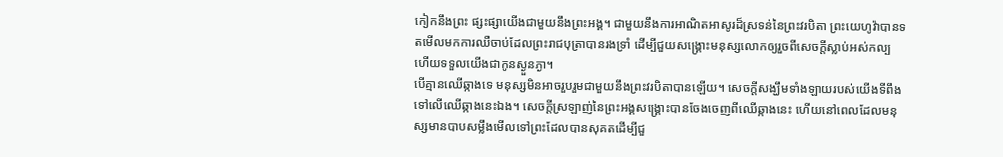កៀកនឹងព្រះ ផ្សះផ្សាយើងជាមួយនឹងព្រះអង្គ។ ជាមួយនឹងការអាណិតអាសូរដ៏ស្រទន់នៃព្រះវរបិតា ព្រះយេហូវ៉ាបានទតមើលមកការឈឺចាប់ដែលព្រះរាជបុត្រាបានរងទ្រាំ ដើម្បីជួយសង្រ្គោះមនុស្សលោកឲ្យរួចពីសេចក្តីស្លាប់អស់កល្ប ហើយទទួលយើងជាកូនស្ងួនភ្ងា។
បើគ្មានឈើឆ្កាងទេ មនុស្សមិនអាចរួបរួមជាមួយនឹងព្រះវរបិតាបានឡើយ។ សេចក្តីសង្ឃឹមទាំងឡាយរបស់យើងទីពឹងទៅលើឈើឆ្កាងនេះឯង។ សេចក្តីស្រឡាញ់នៃព្រះអង្គសង្រ្គោះបានចែងចេញពីឈើឆ្កាងនេះ ហើយនៅពេលដែលមនុស្សមានបាបសម្លឹងមើលទៅព្រះដែលបានសុគតដើម្បីជួ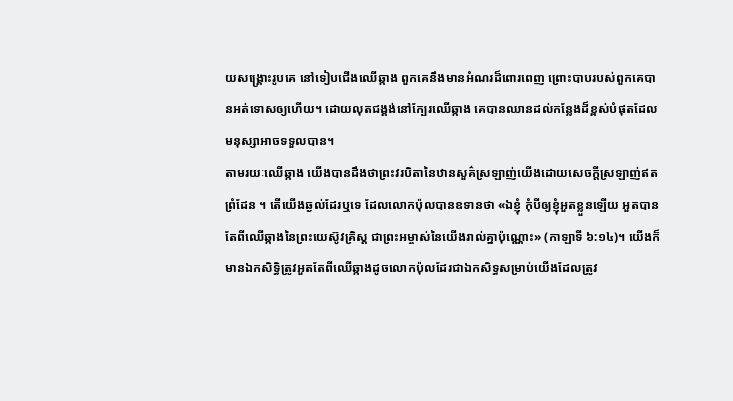យសង្រ្គោះរូបគេ នៅទៀបជើងឈើឆ្កាង ពួកគេនឹងមានអំណរដ៏ពោរពេញ ព្រោះបាបរបស់ពួកគេបានអត់ទោសឲ្យហើយ។ ដោយលុតជង្គង់នៅក្បែរឈើឆ្កាង គេបានឈានដល់កន្លែងដ៏ខ្ពស់បំផុតដែលមនុស្សាអាចទទួលបាន។
តាមរយៈឈើឆ្កាង យើងបានដឹងថាព្រះវរបិតានៃឋានសួគ៌ស្រឡាញ់យើងដោយសេចក្តីស្រឡាញ់ឥតព្រំដែន ។ តើយើងឆ្ងល់ដែរឬទេ ដែលលោកប៉ុលបានឧទានថា «ឯខ្ញុំ កុំបីឲ្យខ្ញុំអួតខ្លួនឡើយ អួតបានតែពីឈើឆ្កាងនៃព្រះយេស៊ូវគ្រិស្ត ជាព្រះអម្ចាស់នៃយើងរាល់គ្នាប៉ុណ្ណោះ» (កាឡាទី ៦:១៤)។ យើងក៏មានឯកសិទ្ធិត្រូវអួតតែពីឈើឆ្កាងដូចលោកប៉ុលដែរជាឯកសិទ្ធសម្រាប់យើងដែលត្រូវ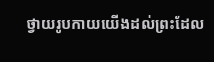ថ្វាយរូបកាយយើងដល់ព្រះដែល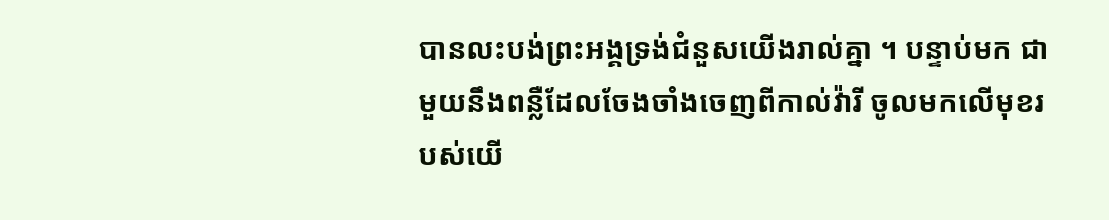បានលះបង់ព្រះអង្គទ្រង់ជំនួសយើងរាល់គ្នា ។ បន្ទាប់មក ជាមួយនឹងពន្លឺដែលចែងចាំងចេញពីកាល់វ៉ារី ចូលមកលើមុខរបស់យើ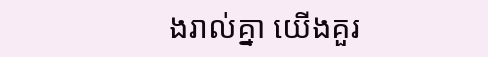ងរាល់គ្នា យើងគួរ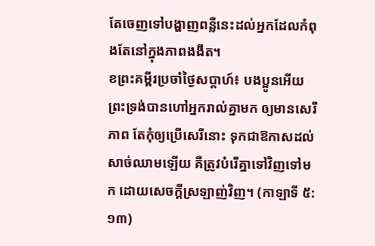តែចេញទៅបង្ហាញពន្លឺនេះដល់អ្នកដែលកំពុងតែនៅក្នុងភាពងងឹត។
ខព្រះគម្ពីរប្រចាំថ្ងៃសប្តាហ៍៖ បងប្អូនអើយ ព្រះទ្រង់បានហៅអ្នករាល់គ្នាមក ឲ្យមានសេរីភាព តែកុំឲ្យប្រើសេរីនោះ ទុកជាឱកាសដល់សាច់ឈាមឡើយ គឺត្រូវបំរើគ្នាទៅវិញទៅមក ដោយសេចក្តីស្រឡាញ់វិញ។ (កាឡាទី ៥:១៣)